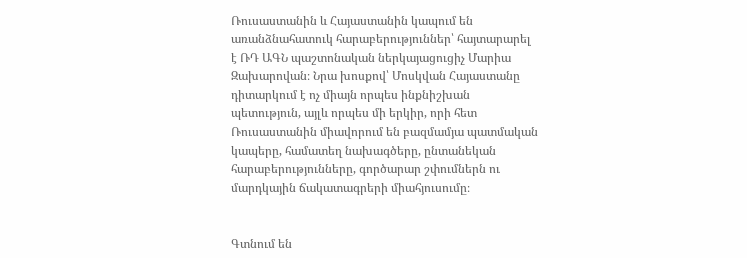Ռուսաստանին և Հայաստանին կապում են առանձնահատուկ հարաբերություններ՝ հայտարարել է ՌԴ ԱԳՆ պաշտոնական ներկայացուցիչ Մարիա Զախարովան։ Նրա խոսքով՝ Մոսկվան Հայաստանը դիտարկում է ոչ միայն որպես ինքնիշխան պետություն, այլև որպես մի երկիր, որի հետ Ռուսաստանին միավորում են բազմամյա պատմական կապերը, համատեղ նախագծերը, ընտանեկան հարաբերությունները, գործարար շփումներն ու մարդկային ճակատագրերի միահյուսումը։


Գտնում են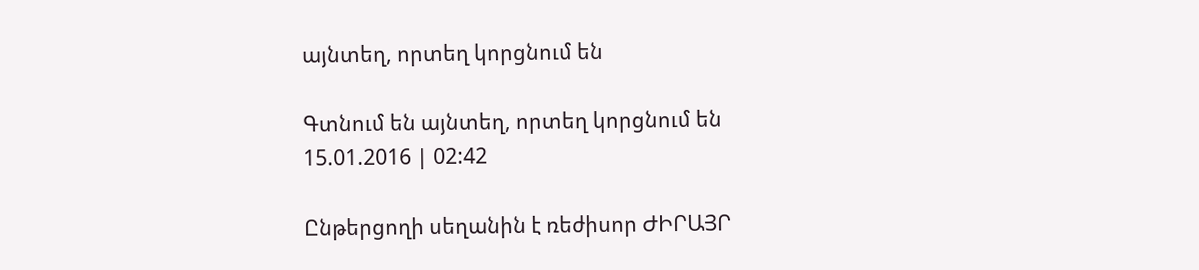այնտեղ, որտեղ կորցնում են

Գտնում են այնտեղ, որտեղ կորցնում են
15.01.2016 | 02:42

Ընթերցողի սեղանին է ռեժիսոր ԺԻՐԱՅՐ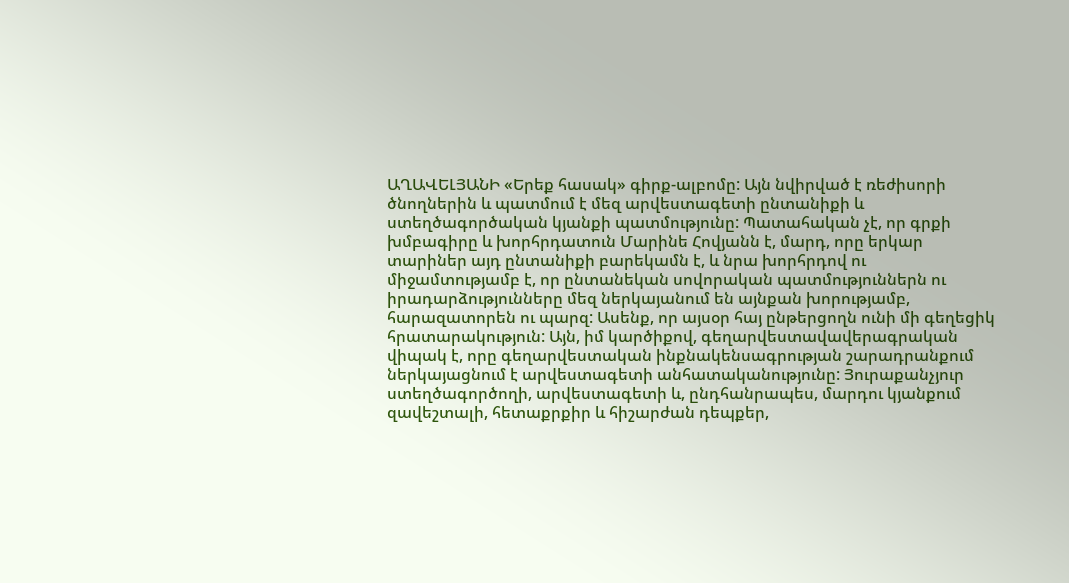ԱՂԱՎԵԼՅԱՆԻ «Երեք հասակ» գիրք-ալբոմը: Այն նվիրված է ռեժիսորի ծնողներին և պատմում է մեզ արվեստագետի ընտանիքի և ստեղծագործական կյանքի պատմությունը: Պատահական չէ, որ գրքի խմբագիրը և խորհրդատուն Մարինե Հովյանն է, մարդ, որը երկար տարիներ այդ ընտանիքի բարեկամն է, և նրա խորհրդով ու միջամտությամբ է, որ ընտանեկան սովորական պատմություններն ու իրադարձությունները մեզ ներկայանում են այնքան խորությամբ, հարազատորեն ու պարզ: Ասենք, որ այսօր հայ ընթերցողն ունի մի գեղեցիկ հրատարակություն: Այն, իմ կարծիքով, գեղարվեստավավերագրական վիպակ է, որը գեղարվեստական ինքնակենսագրության շարադրանքում ներկայացնում է արվեստագետի անհատականությունը: Յուրաքանչյուր ստեղծագործողի, արվեստագետի և, ընդհանրապես, մարդու կյանքում զավեշտալի, հետաքրքիր և հիշարժան դեպքեր,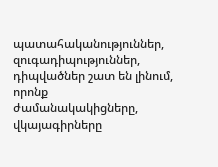պատահականություններ, զուգադիպություններ, դիպվածներ շատ են լինում, որոնք ժամանակակիցները, վկայագիրները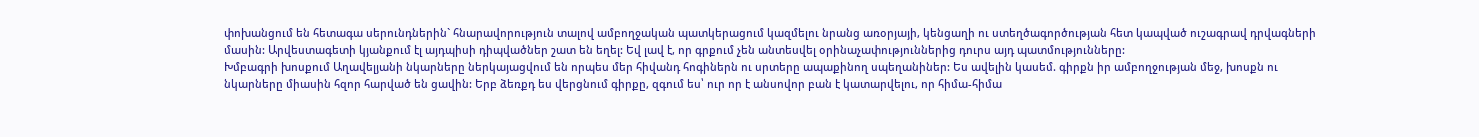փոխանցում են հետագա սերունդներին` հնարավորություն տալով ամբողջական պատկերացում կազմելու նրանց առօրյայի, կենցաղի ու ստեղծագործության հետ կապված ուշագրավ դրվագների մասին: Արվեստագետի կյանքում էլ այդպիսի դիպվածներ շատ են եղել: Եվ լավ է, որ գրքում չեն անտեսվել օրինաչափություններից դուրս այդ պատմությունները:
Խմբագրի խոսքում Աղավելյանի նկարները ներկայացվում են որպես մեր հիվանդ հոգիներն ու սրտերը ապաքինող սպեղանիներ: Ես ավելին կասեմ. գիրքն իր ամբողջության մեջ, խոսքն ու նկարները միասին հզոր հարված են ցավին: Երբ ձեռքդ ես վերցնում գիրքը, զգում ես՝ ուր որ է անսովոր բան է կատարվելու, որ հիմա-հիմա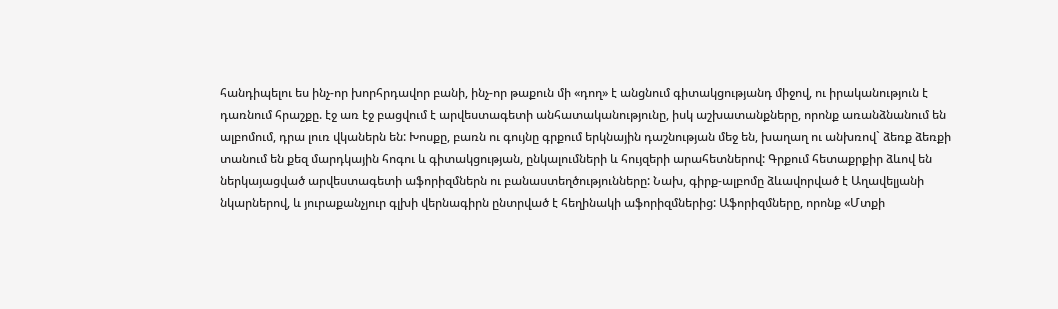հանդիպելու ես ինչ-որ խորհրդավոր բանի, ինչ-որ թաքուն մի «դող» է անցնում գիտակցությանդ միջով, ու իրականություն է դառնում հրաշքը. էջ առ էջ բացվում է արվեստագետի անհատականությունը, իսկ աշխատանքները, որոնք առանձնանում են ալբոմում, դրա լուռ վկաներն են: Խոսքը, բառն ու գույնը գրքում երկնային դաշնության մեջ են, խաղաղ ու անխռով` ձեռք ձեռքի տանում են քեզ մարդկային հոգու և գիտակցության, ընկալումների և հույզերի արահետներով: Գրքում հետաքրքիր ձևով են ներկայացված արվեստագետի աֆորիզմներն ու բանաստեղծությունները: Նախ, գիրք-ալբոմը ձևավորված է Աղավելյանի նկարներով, և յուրաքանչյուր գլխի վերնագիրն ընտրված է հեղինակի աֆորիզմներից: Աֆորիզմները, որոնք «Մտքի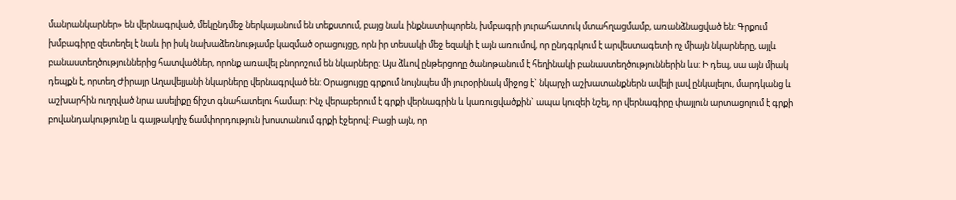մանրանկարներ» են վերնագրված, մեկընդմեջ ներկայանում են տեքստում, բայց նաև ինքնատիպորեն, խմբագրի յուրահատուկ մտահղացմամբ, առանձնացված են: Գրքում խմբագիրը զետեղել է նաև իր իսկ նախաձեռնությամբ կազմած օրացույցը, որն իր տեսակի մեջ եզակի է այն առումով, որ ընդգրկում է արվեստագետի ոչ միայն նկարները, այլև բանաստեղծություններից հատվածներ, որոնք առավել բնորոշում են նկարները: Այս ձևով ընթերցողը ծանոթանում է հեղինակի բանաստեղծություններին ևս: Ի դեպ, սա այն միակ դեպքն է, որտեղ Ժիրայր Աղավելյանի նկարները վերնագրված են: Օրացույցը գրքում նույնպես մի յուրօրինակ միջոց է` նկարչի աշխատանքներն ավելի լավ ընկալելու, մարդկանց և աշխարհին ուղղված նրա ասելիքը ճիշտ գնահատելու համար: Ինչ վերաբերում է գրքի վերնագրին և կառուցվածքին` ապա կուզեի նշել, որ վերնագիրը փայլուն արտացոլում է գրքի բովանդակությունը և գայթակղիչ ճամփորդություն խոստանում գրքի էջերով: Բացի այն, որ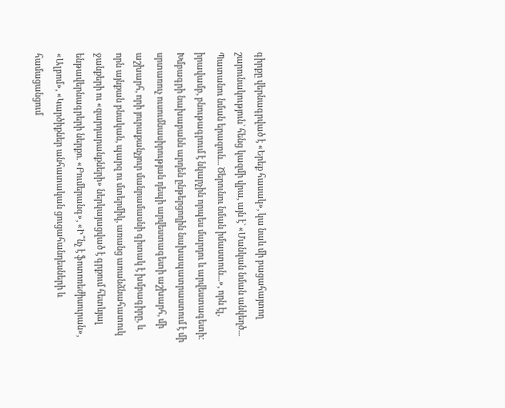գիրքը վերնագրված է «Երեք հասակ», կա նաև մի բացահայտող շարունակություն` հենց կազմի վրա, այն է` «Մանկան նման անկեղծ... Պատանու նման երազուն... Ծերունու նման իմաստուն...», որն էլ, իրավամբ, բնութագրում է նկարչին որպես մարդու և արվեստագետի:
Խմբագրի նախաբանն արդեն ընթերցողին նախապատրաստում է մի սրտառուչ ուսումնասիրության դեպի արվեստագետի աշխարհ, մի աշխարհ, որի յուրաքանչյուր մանրամասնի գիտակ է խմբագիրը, և որն այնքան բնական, պարզ ու մտերմիկ, առանց առանձնահատուկ ջանքերի ու «զարդարանքների» ներկայացված է գրքում հետևյալ ենթավերնագրերի ներքո. «Բումերանգ», «Ի՞նչ է ֆոտոռեժիսուրան», «Ալբոմ», «Կարծիքներ անհատական ցուցահանդեսների և համացանցում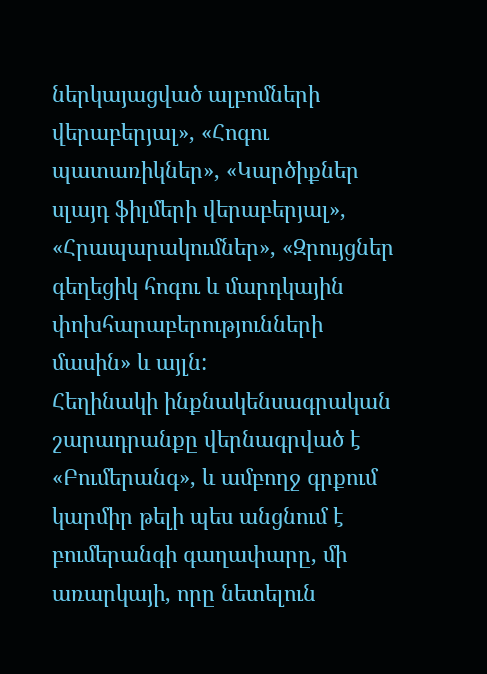ներկայացված ալբոմների վերաբերյալ», «Հոգու պատառիկներ», «Կարծիքներ սլայդ ֆիլմերի վերաբերյալ», «Հրապարակումներ», «Զրույցներ գեղեցիկ հոգու և մարդկային փոխհարաբերությունների մասին» և այլն:
Հեղինակի ինքնակենսագրական շարադրանքը վերնագրված է «Բումերանգ», և ամբողջ գրքում կարմիր թելի պես անցնում է բումերանգի գաղափարը, մի առարկայի, որը նետելուն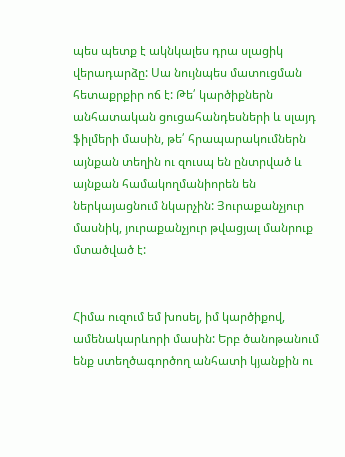պես պետք է ակնկալես դրա սլացիկ վերադարձը: Սա նույնպես մատուցման հետաքրքիր ոճ է: Թե՛ կարծիքներն անհատական ցուցահանդեսների և սլայդ ֆիլմերի մասին, թե՛ հրապարակումներն այնքան տեղին ու զուսպ են ընտրված և այնքան համակողմանիորեն են ներկայացնում նկարչին: Յուրաքանչյուր մասնիկ, յուրաքանչյուր թվացյալ մանրուք մտածված է:


Հիմա ուզում եմ խոսել, իմ կարծիքով, ամենակարևորի մասին: Երբ ծանոթանում ենք ստեղծագործող անհատի կյանքին ու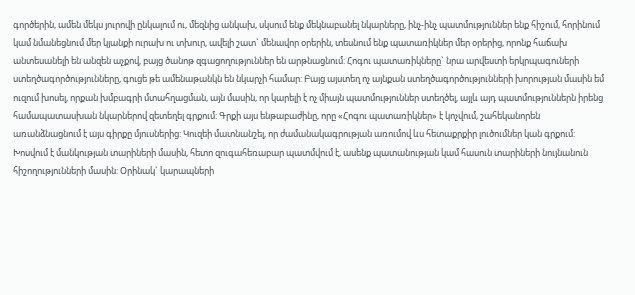գործերին, ամեն մեկս յուրովի ընկալում ու, մեզնից անկախ, սկսում ենք մեկնաբանել նկարները, ինչ-ինչ պատմություններ ենք հիշում, հորինում կամ նմանեցնում մեր կյանքի ուրախ ու տխուր, ավելի շատ` մենավոր օրերին, տեսնում ենք պատառիկներ մեր օրերից, որոնք հաճախ անտեսանելի են անզեն աչքով, բայց ծանոթ զգացողություններ են արթնացնում: Հոգու պատառիկները` նրա արվեստի երկրպագուների ստեղծագործությունները, գուցե թե ամենաթանկն են նկարչի համար: Բայց այստեղ ոչ այնքան ստեղծագործությունների խորության մասին եմ ուզում խոսել, որքան խմբագրի մտահղացման, այն մասին, որ կարելի է ոչ միայն պատմություններ ստեղծել, այլև այդ պատմություններն իրենց համապատասխան նկարներով զետեղել գրքում: Գրքի այս ենթաբաժինը, որը «Հոգու պատառիկներ» է կոչվում, շահեկանորեն առանձնացնում է այս գիրքը մյուսներից: Կուզեի մատնանշել, որ ժամանակագրության առումով ևս հետաքրքիր լուծումներ կան գրքում: Խոսվում է մանկության տարիների մասին, հետո զուգահեռաբար պատմվում է, ասենք պատանության կամ հասուն տարիների նույնանուն հիշողությունների մասին: Օրինակ` կարապների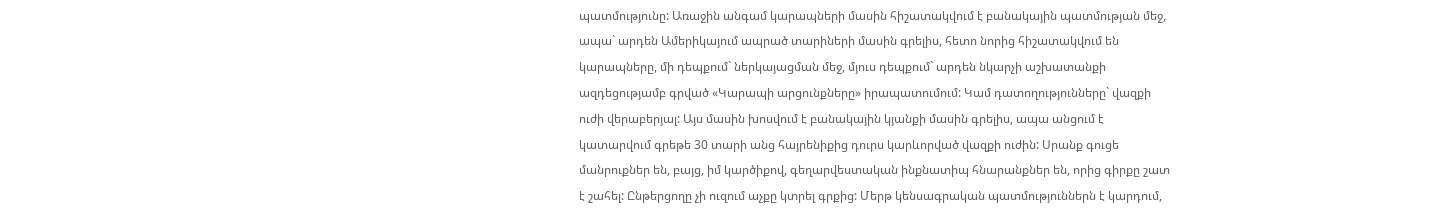պատմությունը: Առաջին անգամ կարապների մասին հիշատակվում է բանակային պատմության մեջ, ապա` արդեն Ամերիկայում ապրած տարիների մասին գրելիս, հետո նորից հիշատակվում են կարապները, մի դեպքում` ներկայացման մեջ, մյուս դեպքում` արդեն նկարչի աշխատանքի ազդեցությամբ գրված «Կարապի արցունքները» իրապատումում: Կամ դատողությունները` վազքի ուժի վերաբերյալ: Այս մասին խոսվում է բանակային կյանքի մասին գրելիս, ապա անցում է կատարվում գրեթե 30 տարի անց հայրենիքից դուրս կարևորված վազքի ուժին: Սրանք գուցե մանրուքներ են, բայց, իմ կարծիքով, գեղարվեստական ինքնատիպ հնարանքներ են, որից գիրքը շատ է շահել: Ընթերցողը չի ուզում աչքը կտրել գրքից: Մերթ կենսագրական պատմություններն է կարդում,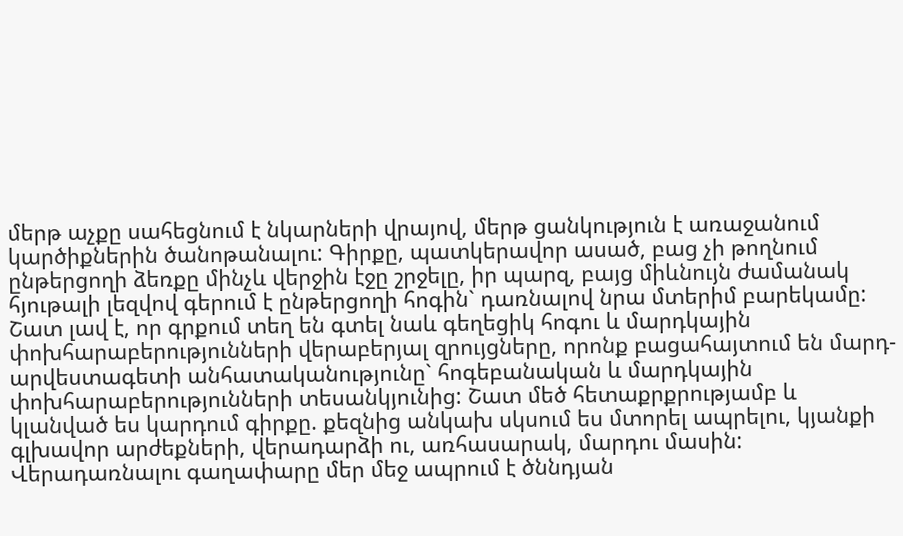մերթ աչքը սահեցնում է նկարների վրայով, մերթ ցանկություն է առաջանում կարծիքներին ծանոթանալու: Գիրքը, պատկերավոր ասած, բաց չի թողնում ընթերցողի ձեռքը մինչև վերջին էջը շրջելը, իր պարզ, բայց միևնույն ժամանակ հյութալի լեզվով գերում է ընթերցողի հոգին` դառնալով նրա մտերիմ բարեկամը: Շատ լավ է, որ գրքում տեղ են գտել նաև գեղեցիկ հոգու և մարդկային փոխհարաբերությունների վերաբերյալ զրույցները, որոնք բացահայտում են մարդ-արվեստագետի անհատականությունը` հոգեբանական և մարդկային փոխհարաբերությունների տեսանկյունից: Շատ մեծ հետաքրքրությամբ և կլանված ես կարդում գիրքը. քեզնից անկախ սկսում ես մտորել ապրելու, կյանքի գլխավոր արժեքների, վերադարձի ու, առհասարակ, մարդու մասին: Վերադառնալու գաղափարը մեր մեջ ապրում է ծննդյան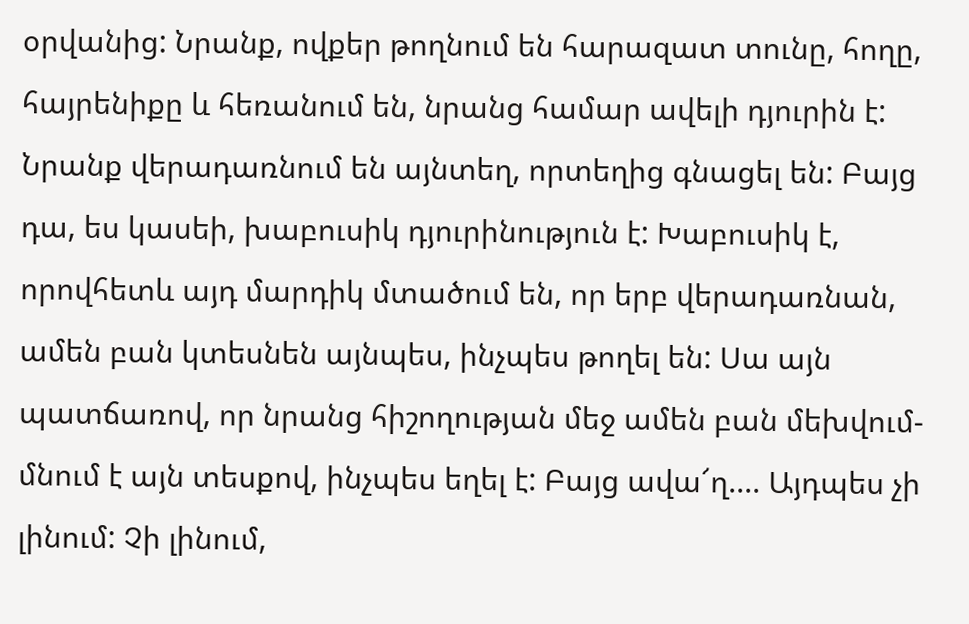օրվանից: Նրանք, ովքեր թողնում են հարազատ տունը, հողը, հայրենիքը և հեռանում են, նրանց համար ավելի դյուրին է: Նրանք վերադառնում են այնտեղ, որտեղից գնացել են: Բայց դա, ես կասեի, խաբուսիկ դյուրինություն է: Խաբուսիկ է, որովհետև այդ մարդիկ մտածում են, որ երբ վերադառնան, ամեն բան կտեսնեն այնպես, ինչպես թողել են: Սա այն պատճառով, որ նրանց հիշողության մեջ ամեն բան մեխվում-մնում է այն տեսքով, ինչպես եղել է: Բայց ավա՜ղ.... Այդպես չի լինում: Չի լինում,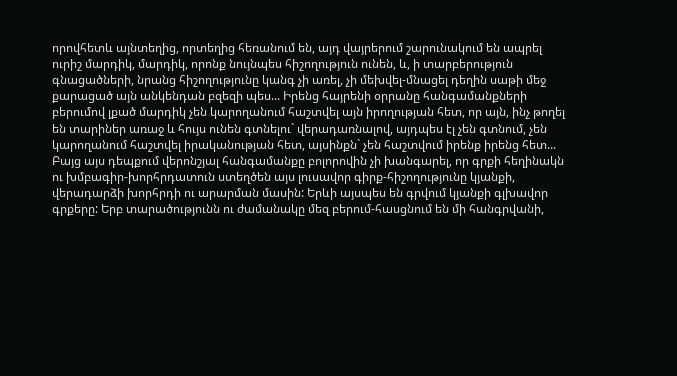որովհետև այնտեղից, որտեղից հեռանում են, այդ վայրերում շարունակում են ապրել ուրիշ մարդիկ, մարդիկ, որոնք նույնպես հիշողություն ունեն, և, ի տարբերություն գնացածների, նրանց հիշողությունը կանգ չի առել, չի մեխվել-մնացել դեղին սաթի մեջ քարացած այն անկենդան բզեզի պես... Իրենց հայրենի օրրանը հանգամանքների բերումով լքած մարդիկ չեն կարողանում հաշտվել այն իրողության հետ, որ այն, ինչ թողել են տարիներ առաջ և հույս ունեն գտնելու` վերադառնալով, այդպես էլ չեն գտնում, չեն կարողանում հաշտվել իրականության հետ, այսինքն` չեն հաշտվում իրենք իրենց հետ... Բայց այս դեպքում վերոնշյալ հանգամանքը բոլորովին չի խանգարել, որ գրքի հեղինակն ու խմբագիր-խորհրդատուն ստեղծեն այս լուսավոր գիրք-հիշողությունը կյանքի, վերադարձի խորհրդի ու արարման մասին: Երևի այսպես են գրվում կյանքի գլխավոր գրքերը: Երբ տարածությունն ու ժամանակը մեզ բերում-հասցնում են մի հանգրվանի,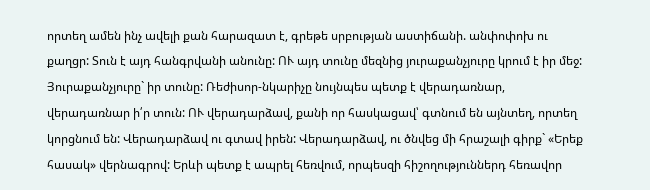որտեղ ամեն ինչ ավելի քան հարազատ է, գրեթե սրբության աստիճանի. անփոփոխ ու քաղցր: Տուն է այդ հանգրվանի անունը: ՈՒ այդ տունը մեզնից յուրաքանչյուրը կրում է իր մեջ: Յուրաքանչյուրը` իր տունը: Ռեժիսոր-նկարիչը նույնպես պետք է վերադառնար, վերադառնար ի՛ր տուն: ՈՒ վերադարձավ, քանի որ հասկացավ՝ գտնում են այնտեղ, որտեղ կորցնում են: Վերադարձավ ու գտավ իրեն: Վերադարձավ, ու ծնվեց մի հրաշալի գիրք` «Երեք հասակ» վերնագրով: Երևի պետք է ապրել հեռվում, որպեսզի հիշողություններդ հեռավոր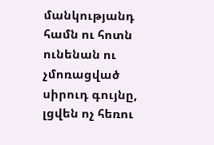մանկությանդ համն ու հոտն ունենան ու չմոռացված սիրուդ գույնը, լցվեն ոչ հեռու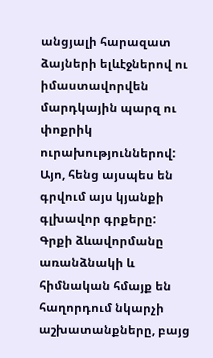անցյալի հարազատ ձայների ելևէջներով ու իմաստավորվեն մարդկային պարզ ու փոքրիկ ուրախություններով: Այո, հենց այսպես են գրվում այս կյանքի գլխավոր գրքերը:
Գրքի ձևավորմանը առանձնակի և հիմնական հմայք են հաղորդում նկարչի աշխատանքները, բայց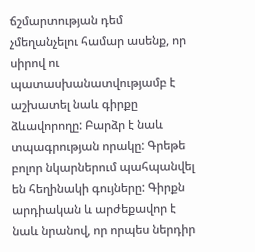ճշմարտության դեմ չմեղանչելու համար ասենք, որ սիրով ու պատասխանատվությամբ է աշխատել նաև գիրքը ձևավորողը: Բարձր է նաև տպագրության որակը: Գրեթե բոլոր նկարներում պահպանվել են հեղինակի գույները: Գիրքն արդիական և արժեքավոր է նաև նրանով, որ որպես ներդիր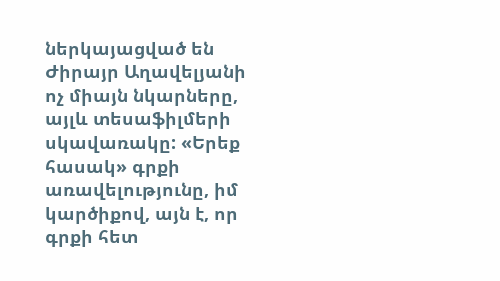ներկայացված են Ժիրայր Աղավելյանի ոչ միայն նկարները, այլև տեսաֆիլմերի սկավառակը: «Երեք հասակ» գրքի առավելությունը, իմ կարծիքով, այն է, որ գրքի հետ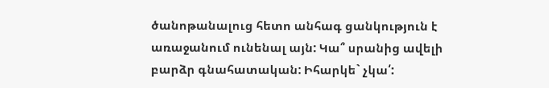ծանոթանալուց հետո անհագ ցանկություն է առաջանում ունենալ այն: Կա՞ սրանից ավելի բարձր գնահատական: Իհարկե` չկա՛: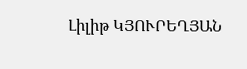Լիլիթ ԿՅՈՒՐԵՂՅԱՆ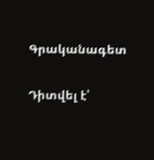Գրականագետ

Դիտվել է՝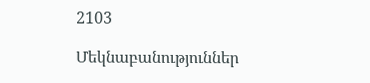2103

Մեկնաբանություններ